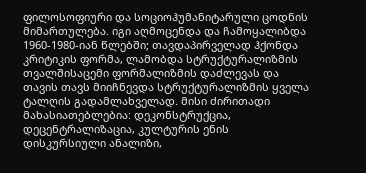ფილოსოფიური და სოციოჰუმანიტარული ცოდნის მიმართულება. იგი აღმოცენდა და ჩამოყალიბდა 1960-1980-იან წლებში; თავდაპირველად ჰქონდა კრიტიკის ფორმა, ლამობდა სტრუქტურალიზმის თვალშისაცემი ფორმალიზმის დაძლევას და თავის თავს მიიჩნევდა სტრუქტურალიზმის ყველა ტალღის გადამლახველად. მისი ძირითადი მახასიათებლებია: დეკონსტრუქცია, დეცენტრალიზაცია, კულტურის ენის დისკურსიული ანალიზი,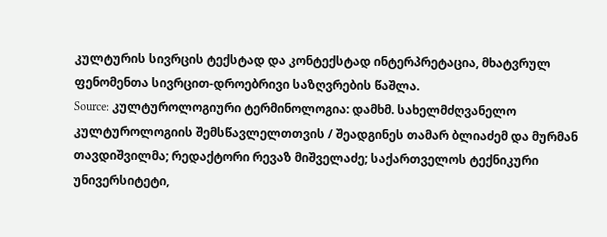კულტურის სივრცის ტექსტად და კონტექსტად ინტერპრეტაცია, მხატვრულ ფენომენთა სივრცით-დროებრივი საზღვრების წაშლა.
Source: კულტუროლოგიური ტერმინოლოგია: დამხმ. სახელმძღვანელო კულტუროლოგიის შემსწავლელთთვის / შეადგინეს თამარ ბლიაძემ და მურმან თავდიშვილმა; რედაქტორი რევაზ მიშველაძე; საქართველოს ტექნიკური უნივერსიტეტი,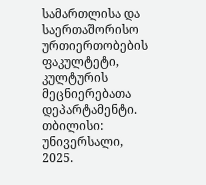სამართლისა და საერთაშორისო ურთიერთობების ფაკულტეტი, კულტურის მეცნიერებათა დეპარტამენტი. თბილისი: უნივერსალი, 2025.